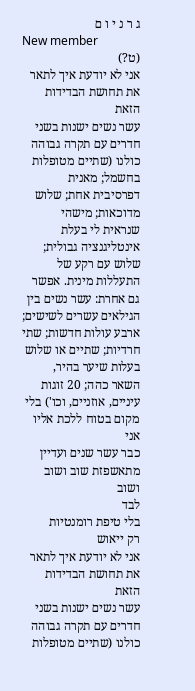ג ר נ י ו ם
New member
(ט?)
אני לא יודעת איך לתאר את תחושת הבדידות הזאת
עשר נשים ישנות בשני חדרים עם תקרה גבוהה
כולנו (שתיים מטופלות בחשמל; מאנית דפרסיבית אחת; שלוש מדוכאות; מישהי שנראית לי בעלת אינטליגנציה גבולית; שלוש עם רקע של התעללות מינית. אפשר גם אחרת: עשר נשים בין הגילאים עשרים לשישים; ארבע עולות חדשות; שתי חרדיות; שתיים או שלוש בעלות שיער בהיר, השאר כהה; 20 זוגות עיניים, אוזניים, וכו') בלי מקום בטוח ללכת אליו
אני
כבר עשר שנים ועדיין מתאשפזת שוב ושוב ושוב
לבד
בלי טיפת רומנטיות
רק ייאוש
אני לא יודעת איך לתאר את תחושת הבדידות הזאת
עשר נשים ישנות בשני חדרים עם תקרה גבוהה
כולנו (שתיים מטופלות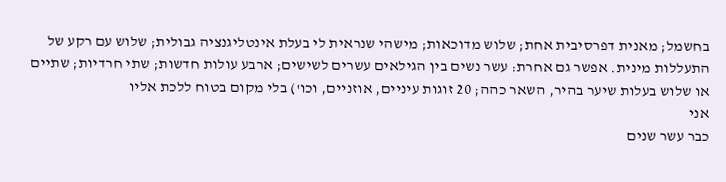בחשמל; מאנית דפרסיבית אחת; שלוש מדוכאות; מישהי שנראית לי בעלת אינטליגנציה גבולית; שלוש עם רקע של התעללות מינית. אפשר גם אחרת: עשר נשים בין הגילאים עשרים לשישים; ארבע עולות חדשות; שתי חרדיות; שתיים או שלוש בעלות שיער בהיר, השאר כהה; 20 זוגות עיניים, אוזניים, וכו') בלי מקום בטוח ללכת אליו
אני
כבר עשר שנים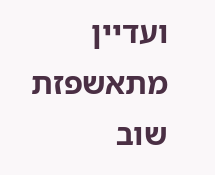ועדיין מתאשפזת שוב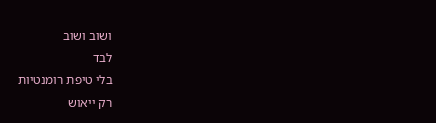ושוב ושוב
לבד
בלי טיפת רומנטיות
רק ייאוש